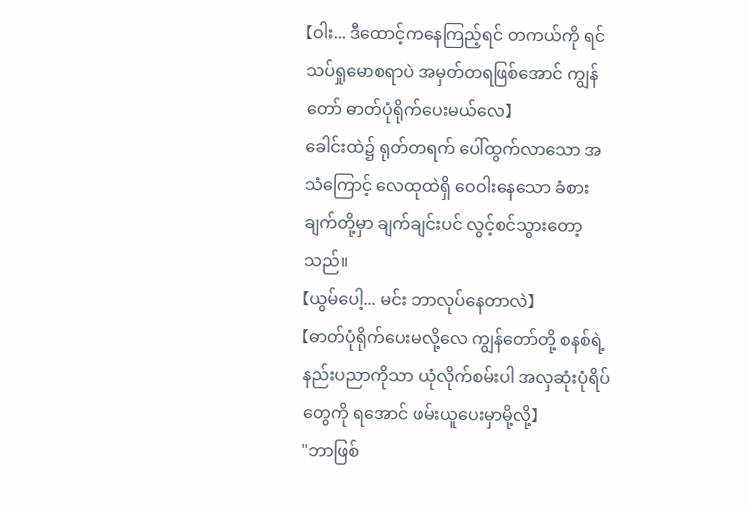【ဝါး... ဒီထောင့်ကနေကြည့်ရင် တကယ်ကို ရင်သပ်ရှုမောစရာပဲ အမှတ်တရဖြစ်အောင် ကျွန်တော် ဓာတ်ပုံရိုက်ပေးမယ်လေ】
ခေါင်းထဲ၌ ရုတ်တရက် ပေါ်ထွက်လာသော အသံကြောင့် လေထုထဲရှိ ဝေဝါးနေသော ခံစားချက်တို့မှာ ချက်ချင်းပင် လွင့်စင်သွားတော့သည်။
【ယွမ်ပေါ့... မင်း ဘာလုပ်နေတာလဲ】
【ဓာတ်ပုံရိုက်ပေးမလို့လေ ကျွန်တော်တို့ စနစ်ရဲ့ နည်းပညာကိုသာ ယုံလိုက်စမ်းပါ အလှဆုံးပုံရိပ်တွေကို ရအောင် ဖမ်းယူပေးမှာမို့လို့】
"ဘာဖြစ်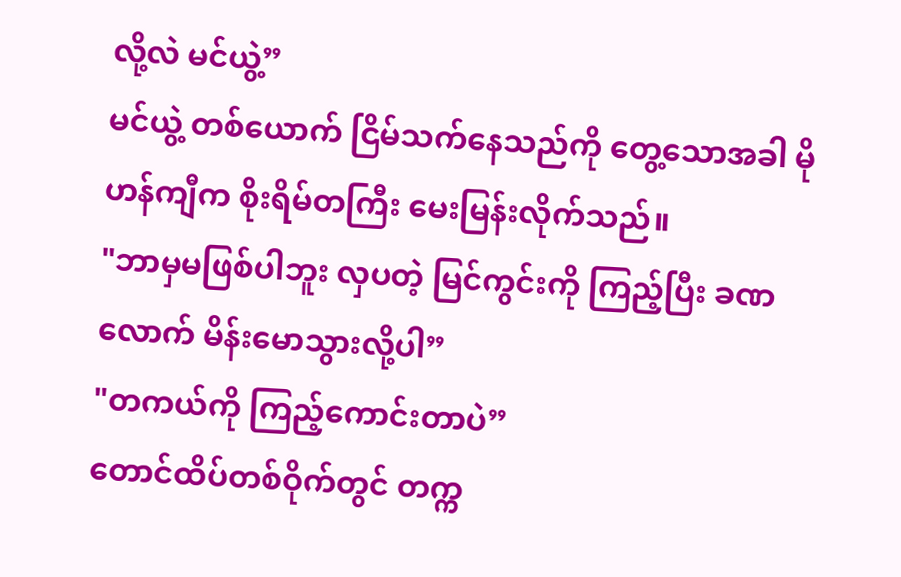လို့လဲ မင်ယွဲ့”
မင်ယွဲ့ တစ်ယောက် ငြိမ်သက်နေသည်ကို တွေ့သောအခါ မိုဟန်ကျီက စိုးရိမ်တကြီး မေးမြန်းလိုက်သည်။
"ဘာမှမဖြစ်ပါဘူး လှပတဲ့ မြင်ကွင်းကို ကြည့်ပြီး ခဏလောက် မိန်းမောသွားလို့ပါ”
"တကယ်ကို ကြည့်ကောင်းတာပဲ”
တောင်ထိပ်တစ်ဝိုက်တွင် တက္က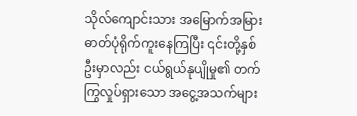သိုလ်ကျောင်းသား အမြောက်အမြား ဓာတ်ပုံရိုက်ကူးနေကြပြီး ၎င်းတို့နှစ်ဦးမှာလည်း ငယ်ရွယ်နုပျိုမှု၏ တက်ကြွလှုပ်ရှားသော အငွေ့အသက်များ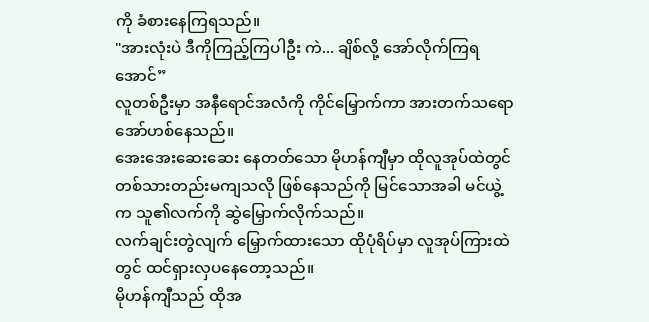ကို ခံစားနေကြရသည်။
"အားလုံးပဲ ဒီကိုကြည့်ကြပါဦး ကဲ... ချိစ်လို့ အော်လိုက်ကြရအောင်”
လူတစ်ဦးမှာ အနီရောင်အလံကို ကိုင်မြှောက်ကာ အားတက်သရော အော်ဟစ်နေသည်။
အေးအေးဆေးဆေး နေတတ်သော မိုဟန်ကျီမှာ ထိုလူအုပ်ထဲတွင် တစ်သားတည်းမကျသလို ဖြစ်နေသည်ကို မြင်သောအခါ မင်ယွဲ့က သူ၏လက်ကို ဆွဲမြှောက်လိုက်သည်။
လက်ချင်းတွဲလျက် မြှောက်ထားသော ထိုပုံရိပ်မှာ လူအုပ်ကြားထဲတွင် ထင်ရှားလှပနေတော့သည်။
မိုဟန်ကျီသည် ထိုအ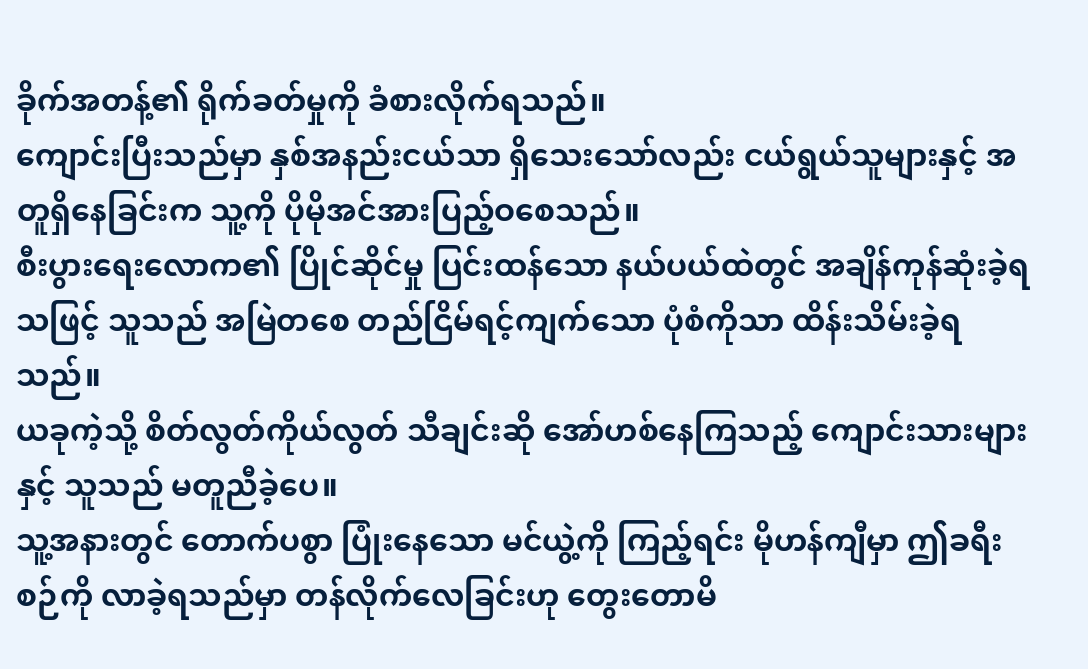ခိုက်အတန့်၏ ရိုက်ခတ်မှုကို ခံစားလိုက်ရသည်။
ကျောင်းပြီးသည်မှာ နှစ်အနည်းငယ်သာ ရှိသေးသော်လည်း ငယ်ရွယ်သူများနှင့် အတူရှိနေခြင်းက သူ့ကို ပိုမိုအင်အားပြည့်ဝစေသည်။
စီးပွားရေးလောက၏ ပြိုင်ဆိုင်မှု ပြင်းထန်သော နယ်ပယ်ထဲတွင် အချိန်ကုန်ဆုံးခဲ့ရသဖြင့် သူသည် အမြဲတစေ တည်ငြိမ်ရင့်ကျက်သော ပုံစံကိုသာ ထိန်းသိမ်းခဲ့ရသည်။
ယခုကဲ့သို့ စိတ်လွတ်ကိုယ်လွတ် သီချင်းဆို အော်ဟစ်နေကြသည့် ကျောင်းသားများနှင့် သူသည် မတူညီခဲ့ပေ။
သူ့အနားတွင် တောက်ပစွာ ပြုံးနေသော မင်ယွဲ့ကို ကြည့်ရင်း မိုဟန်ကျီမှာ ဤခရီးစဉ်ကို လာခဲ့ရသည်မှာ တန်လိုက်လေခြင်းဟု တွေးတောမိ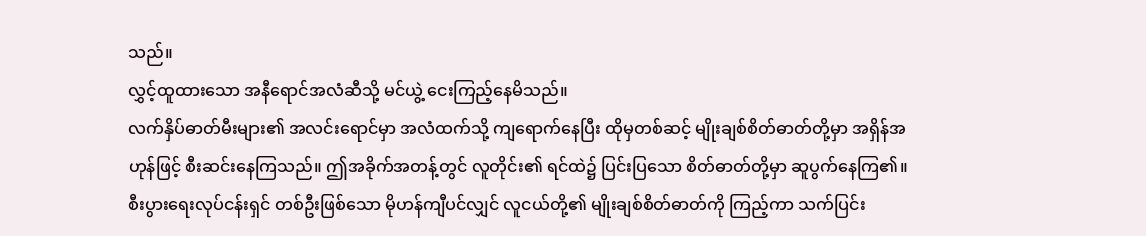သည်။
လွှင့်ထူထားသော အနီရောင်အလံဆီသို့ မင်ယွဲ့ ငေးကြည့်နေမိသည်။
လက်နှိပ်ဓာတ်မီးများ၏ အလင်းရောင်မှာ အလံထက်သို့ ကျရောက်နေပြီး ထိုမှတစ်ဆင့် မျိုးချစ်စိတ်ဓာတ်တို့မှာ အရှိန်အဟုန်ဖြင့် စီးဆင်းနေကြသည်။ ဤအခိုက်အတန့်တွင် လူတိုင်း၏ ရင်ထဲ၌ ပြင်းပြသော စိတ်ဓာတ်တို့မှာ ဆူပွက်နေကြ၏။
စီးပွားရေးလုပ်ငန်းရှင် တစ်ဦးဖြစ်သော မိုဟန်ကျီပင်လျှင် လူငယ်တို့၏ မျိုးချစ်စိတ်ဓာတ်ကို ကြည့်ကာ သက်ပြင်း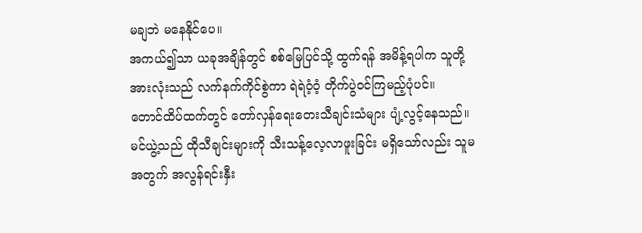မချဘဲ မနေနိုင်ပေ။
အကယ်၍သာ ယခုအချိန်တွင် စစ်မြေပြင်သို့ ထွက်ရန် အမိန့်ရပါက သူတို့အားလုံးသည် လက်နက်ကိုင်စွဲကာ ရဲရဲဝံ့ဝံ့ တိုက်ပွဲဝင်ကြမည့်ပုံပင်။
တောင်ထိပ်ထက်တွင် တော်လှန်ရေးတေးသီချင်းသံများ ပျံ့လွင့်နေသည်။ မင်ယွဲ့သည် ထိုသီချင်းများကို သီးသန့်လေ့လာဖူးခြင်း မရှိသော်လည်း သူမအတွက် အလွန်ရင်းနှီး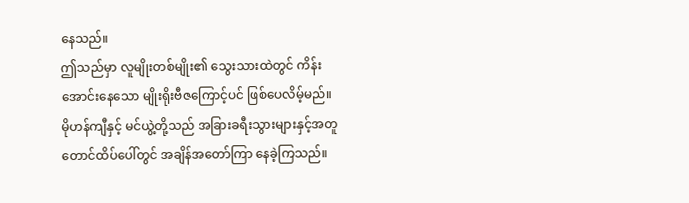နေသည်။
ဤသည်မှာ လူမျိုးတစ်မျိုး၏ သွေးသားထဲတွင် ကိန်းအောင်းနေသော မျိုးရိုးဗီဇကြောင့်ပင် ဖြစ်ပေလိမ့်မည်။
မိုဟန်ကျီနှင့် မင်ယွဲ့တို့သည် အခြားခရီးသွားများနှင့်အတူ တောင်ထိပ်ပေါ်တွင် အချိန်အတော်ကြာ နေခဲ့ကြသည်။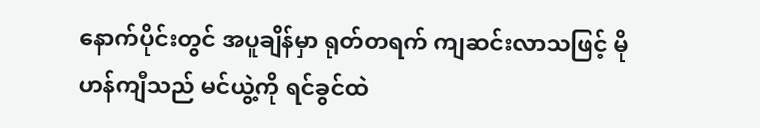နောက်ပိုင်းတွင် အပူချိန်မှာ ရုတ်တရက် ကျဆင်းလာသဖြင့် မိုဟန်ကျီသည် မင်ယွဲ့ကို ရင်ခွင်ထဲ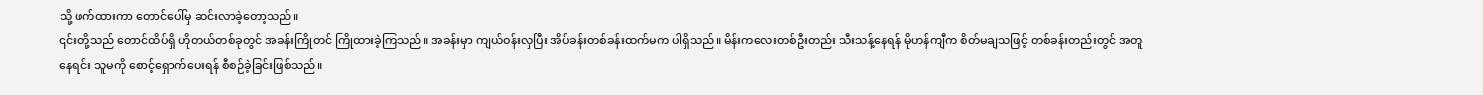သို့ ဖက်ထားကာ တောင်ပေါ်မှ ဆင်းလာခဲ့တော့သည်။
၎င်းတို့သည် တောင်ထိပ်ရှိ ဟိုတယ်တစ်ခုတွင် အခန်းကြိုတင် ကြိုထားခဲ့ကြသည်။ အခန်းမှာ ကျယ်ဝန်းလှပြီး အိပ်ခန်းတစ်ခန်းထက်မက ပါရှိသည်။ မိန်းကလေးတစ်ဦးတည်း သီးသန့်နေရန် မိုဟန်ကျီက စိတ်မချသဖြင့် တစ်ခန်းတည်းတွင် အတူနေရင်း သူမကို စောင့်ရှောက်ပေးရန် စီစဉ်ခဲ့ခြင်းဖြစ်သည်။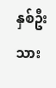နှစ်ဦးသား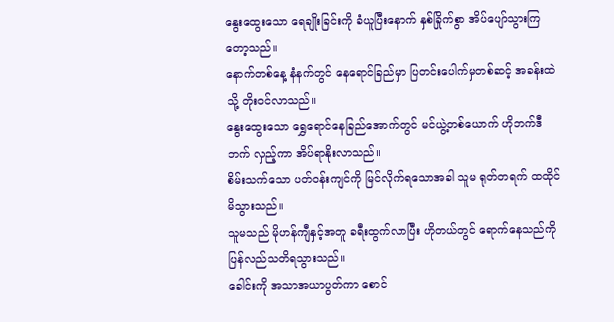နွေးထွေးသော ရေချိုးခြင်းကို ခံယူပြီးနောက် နှစ်ခြိုက်စွာ အိပ်ပျော်သွားကြတော့သည်။
နောက်တစ်နေ့ နံနက်တွင် နေရောင်ခြည်မှာ ပြတင်းပေါက်မှတစ်ဆင့် အခန်းထဲသို့ တိုးဝင်လာသည်။
နွေးထွေးသော ရွှေရောင်နေခြည်အောက်တွင် မင်ယွဲ့တစ်ယောက် ဟိုဘက်ဒီဘက် လှည့်ကာ အိပ်ရာနိုးလာသည်။
စိမ်းသက်သော ပတ်ဝန်းကျင်ကို မြင်လိုက်ရသောအခါ သူမ ရုတ်တရက် ထထိုင်မိသွားသည်။
သူမသည် မိုဟန်ကျီနှင့်အတူ ခရီးထွက်လာပြီး ဟိုတယ်တွင် ရောက်နေသည်ကို ပြန်လည်သတိရသွားသည်။
ခေါင်းကို အသာအယာပွတ်ကာ စောင်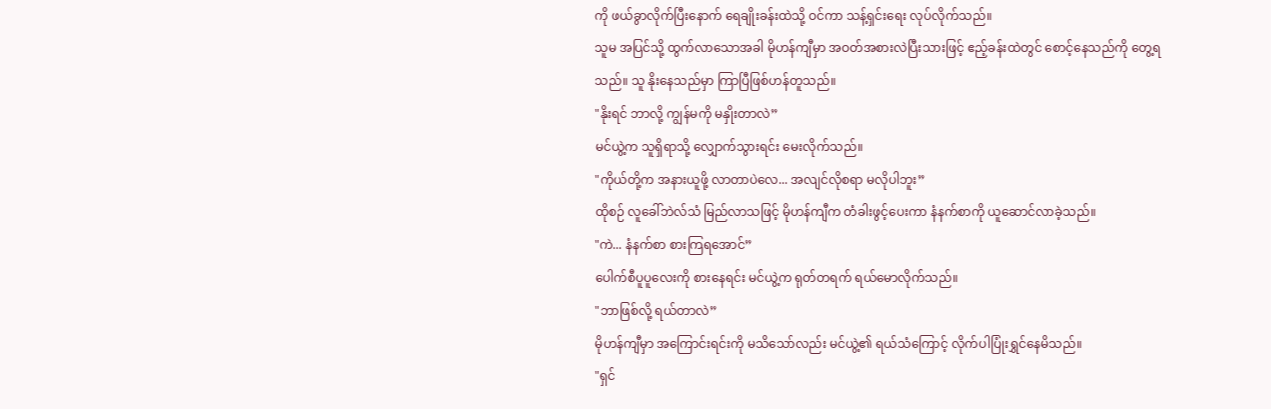ကို ဖယ်ခွာလိုက်ပြီးနောက် ရေချိုးခန်းထဲသို့ ဝင်ကာ သန့်ရှင်းရေး လုပ်လိုက်သည်။
သူမ အပြင်သို့ ထွက်လာသောအခါ မိုဟန်ကျီမှာ အဝတ်အစားလဲပြီးသားဖြင့် ဧည့်ခန်းထဲတွင် စောင့်နေသည်ကို တွေ့ရသည်။ သူ နိုးနေသည်မှာ ကြာပြီဖြစ်ဟန်တူသည်။
"နိုးရင် ဘာလို့ ကျွန်မကို မနှိုးတာလဲ”
မင်ယွဲ့က သူရှိရာသို့ လျှောက်သွားရင်း မေးလိုက်သည်။
"ကိုယ်တို့က အနားယူဖို့ လာတာပဲလေ... အလျင်လိုစရာ မလိုပါဘူး”
ထိုစဉ် လူခေါ်ဘဲလ်သံ မြည်လာသဖြင့် မိုဟန်ကျီက တံခါးဖွင့်ပေးကာ နံနက်စာကို ယူဆောင်လာခဲ့သည်။
"ကဲ... နံနက်စာ စားကြရအောင်”
ပေါက်စီပူပူလေးကို စားနေရင်း မင်ယွဲ့က ရုတ်တရက် ရယ်မောလိုက်သည်။
"ဘာဖြစ်လို့ ရယ်တာလဲ”
မိုဟန်ကျီမှာ အကြောင်းရင်းကို မသိသော်လည်း မင်ယွဲ့၏ ရယ်သံကြောင့် လိုက်ပါပြုံးရွှင်နေမိသည်။
"ရှင်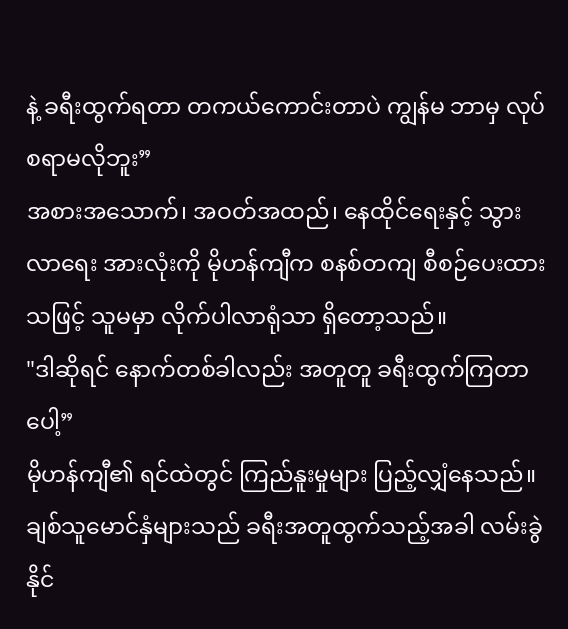နဲ့ ခရီးထွက်ရတာ တကယ်ကောင်းတာပဲ ကျွန်မ ဘာမှ လုပ်စရာမလိုဘူး”
အစားအသောက်၊ အဝတ်အထည်၊ နေထိုင်ရေးနှင့် သွားလာရေး အားလုံးကို မိုဟန်ကျီက စနစ်တကျ စီစဉ်ပေးထားသဖြင့် သူမမှာ လိုက်ပါလာရုံသာ ရှိတော့သည်။
"ဒါဆိုရင် နောက်တစ်ခါလည်း အတူတူ ခရီးထွက်ကြတာပေါ့”
မိုဟန်ကျီ၏ ရင်ထဲတွင် ကြည်နူးမှုများ ပြည့်လျှံနေသည်။
ချစ်သူမောင်နှံများသည် ခရီးအတူထွက်သည့်အခါ လမ်းခွဲနိုင်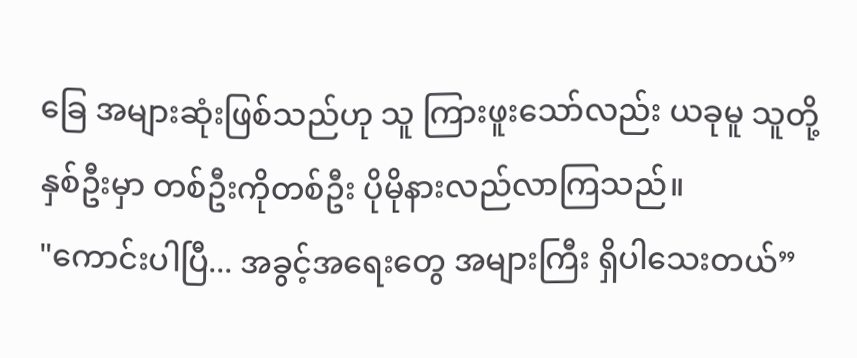ခြေ အများဆုံးဖြစ်သည်ဟု သူ ကြားဖူးသော်လည်း ယခုမူ သူတို့နှစ်ဦးမှာ တစ်ဦးကိုတစ်ဦး ပိုမိုနားလည်လာကြသည်။
"ကောင်းပါပြီ... အခွင့်အရေးတွေ အများကြီး ရှိပါသေးတယ်”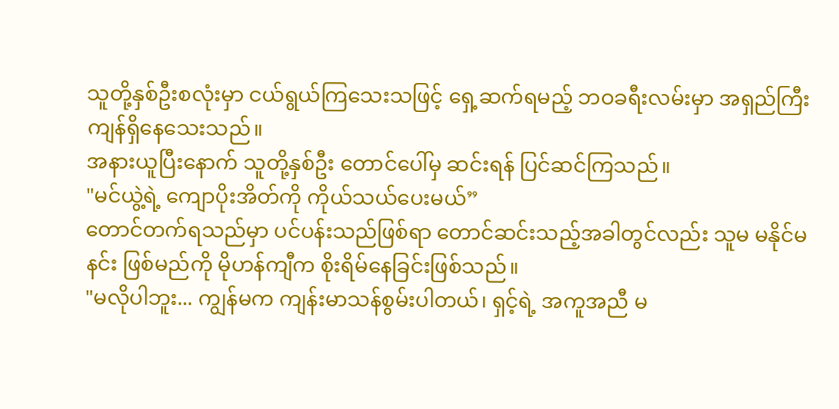သူတို့နှစ်ဦးစလုံးမှာ ငယ်ရွယ်ကြသေးသဖြင့် ရှေ့ဆက်ရမည့် ဘဝခရီးလမ်းမှာ အရှည်ကြီး ကျန်ရှိနေသေးသည်။
အနားယူပြီးနောက် သူတို့နှစ်ဦး တောင်ပေါ်မှ ဆင်းရန် ပြင်ဆင်ကြသည်။
"မင်ယွဲ့ရဲ့ ကျောပိုးအိတ်ကို ကိုယ်သယ်ပေးမယ်”
တောင်တက်ရသည်မှာ ပင်ပန်းသည်ဖြစ်ရာ တောင်ဆင်းသည့်အခါတွင်လည်း သူမ မနိုင်မနင်း ဖြစ်မည်ကို မိုဟန်ကျီက စိုးရိမ်နေခြင်းဖြစ်သည်။
"မလိုပါဘူး... ကျွန်မက ကျန်းမာသန်စွမ်းပါတယ်၊ ရှင့်ရဲ့ အကူအညီ မ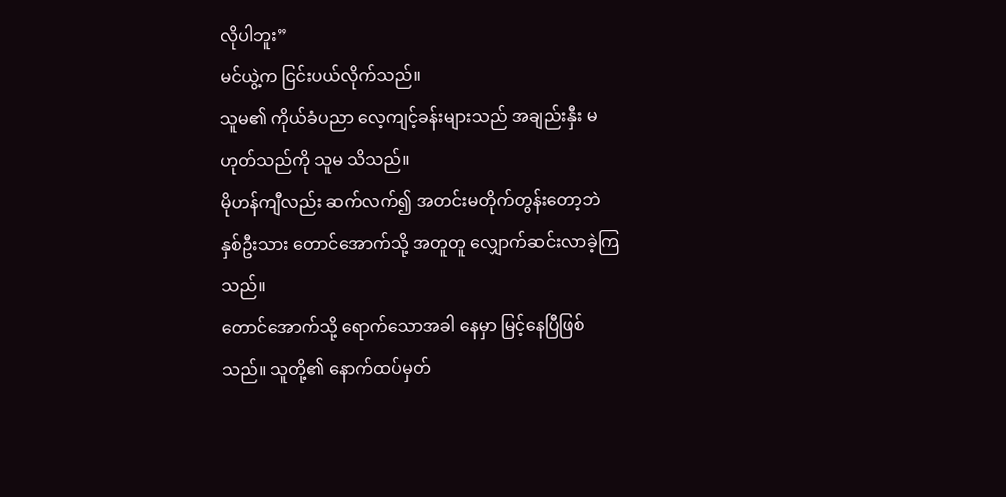လိုပါဘူး”
မင်ယွဲ့က ငြင်းပယ်လိုက်သည်။
သူမ၏ ကိုယ်ခံပညာ လေ့ကျင့်ခန်းများသည် အချည်းနှီး မဟုတ်သည်ကို သူမ သိသည်။
မိုဟန်ကျီလည်း ဆက်လက်၍ အတင်းမတိုက်တွန်းတော့ဘဲ နှစ်ဦးသား တောင်အောက်သို့ အတူတူ လျှောက်ဆင်းလာခဲ့ကြသည်။
တောင်အောက်သို့ ရောက်သောအခါ နေမှာ မြင့်နေပြီဖြစ်သည်။ သူတို့၏ နောက်ထပ်မှတ်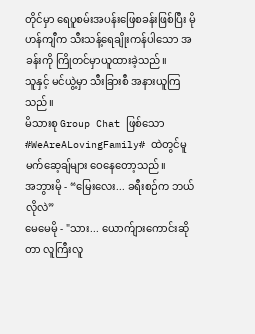တိုင်မှာ ရေပူစမ်းအပန်းဖြေစခန်းဖြစ်ပြီး မိုဟန်ကျီက သီးသန့်ရေချိုးကန်ပါသော အခန်းကို ကြိုတင်မှာယူထားခဲ့သည်။
သူနှင့် မင်ယွဲ့မှာ သီးခြားစီ အနားယူကြသည်။
မိသားစု Group Chat ဖြစ်သော #WeAreALovingFamily# ထဲတွင်မူ မက်ဆေ့ချ်များ ဝေနေတော့သည်။
အဘွားမို - “မြေးလေး... ခရီးစဉ်က ဘယ်လိုလဲ”
မေမေမို - "သား... ယောက်ျားကောင်းဆိုတာ လူကြီးလူ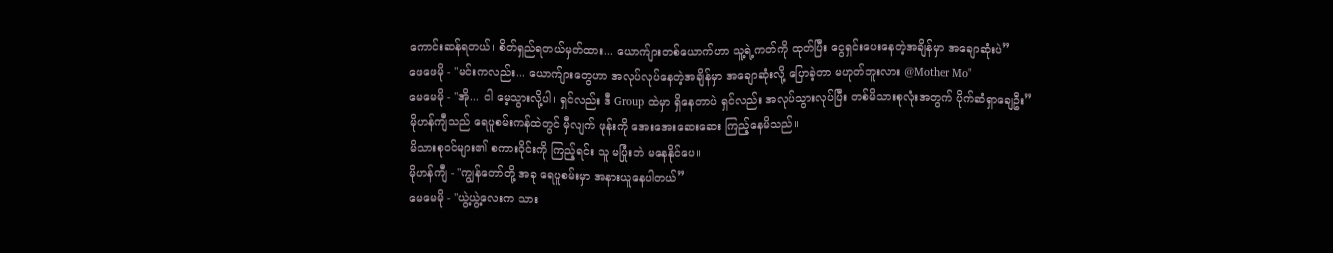ကောင်းဆန်ရတယ်၊ စိတ်ရှည်ရတယ်မှတ်ထား... ယောက်ျားတစ်ယောက်ဟာ သူ့ရဲ့ကတ်ကို ထုတ်ပြီး ငွေရှင်းပေးနေတဲ့အချိန်မှာ အချောဆုံးပဲ”
ဖေဖေမို - "မင်းကလည်း... ယောက်ျားတွေဟာ အလုပ်လုပ်နေတဲ့အချိန်မှာ အချောဆုံးလို့ ပြောခဲ့တာ မဟုတ်ဘူးလား @Mother Mo"
မေမေမို - "အို... ငါ မေ့သွားလို့ပါ၊ ရှင်လည်း ဒီ Group ထဲမှာ ရှိနေတာပဲ ရှင်လည်း အလုပ်သွားလုပ်ပြီး တစ်မိသားစုလုံးအတွက် ပိုက်ဆံရှာချေဦး”
မိုဟန်ကျီသည် ရေပူစမ်းကန်ထဲတွင် မှီလျက် ဖုန်းကို အေးအေးဆေးဆေး ကြည့်နေမိသည်။
မိသားစုဝင်များ၏ စကားဝိုင်းကို ကြည့်ရင်း သူ မပြုံးဘဲ မနေနိုင်ပေ။
မိုဟန်ကျီ - "ကျွန်တော်တို့ အခု ရေပူစမ်းမှာ အနားယူနေပါတယ်”
မေမေမို - "ယွဲ့ယွဲ့လေးက သား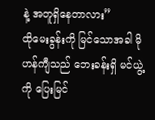နဲ့ အတူရှိနေတာလား”
ထိုမေးခွန်းကို မြင်သောအခါ မိုဟန်ကျီသည် ဘေးခန်းရှိ မင်ယွဲ့ကို ပြေးမြင်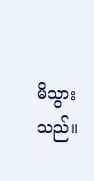မိသွားသည်။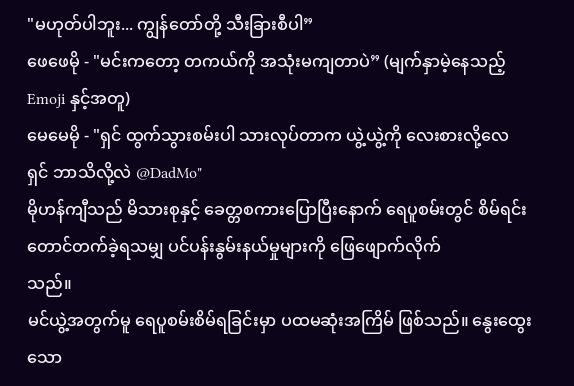"မဟုတ်ပါဘူး... ကျွန်တော်တို့ သီးခြားစီပါ”
ဖေဖေမို - "မင်းကတော့ တကယ်ကို အသုံးမကျတာပဲ” (မျက်နှာမဲ့နေသည့် Emoji နှင့်အတူ)
မေမေမို - "ရှင် ထွက်သွားစမ်းပါ သားလုပ်တာက ယွဲ့ယွဲ့ကို လေးစားလို့လေ ရှင် ဘာသိလို့လဲ @DadMo"
မိုဟန်ကျီသည် မိသားစုနှင့် ခေတ္တစကားပြောပြီးနောက် ရေပူစမ်းတွင် စိမ်ရင်း တောင်တက်ခဲ့ရသမျှ ပင်ပန်းနွမ်းနယ်မှုများကို ဖြေဖျောက်လိုက်
သည်။
မင်ယွဲ့အတွက်မူ ရေပူစမ်းစိမ်ရခြင်းမှာ ပထမဆုံးအကြိမ် ဖြစ်သည်။ နွေးထွေးသော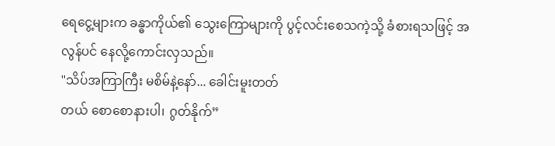ရေငွေ့များက ခန္ဓာကိုယ်၏ သွေးကြောများကို ပွင့်လင်းစေသကဲ့သို့ ခံစားရသဖြင့် အလွန်ပင် နေလို့ကောင်းလှသည်။
"သိပ်အကြာကြီး မစိမ်နဲ့နော်... ခေါင်းမူးတတ်
တယ် စောစောနားပါ၊ ဂွတ်နိုက်”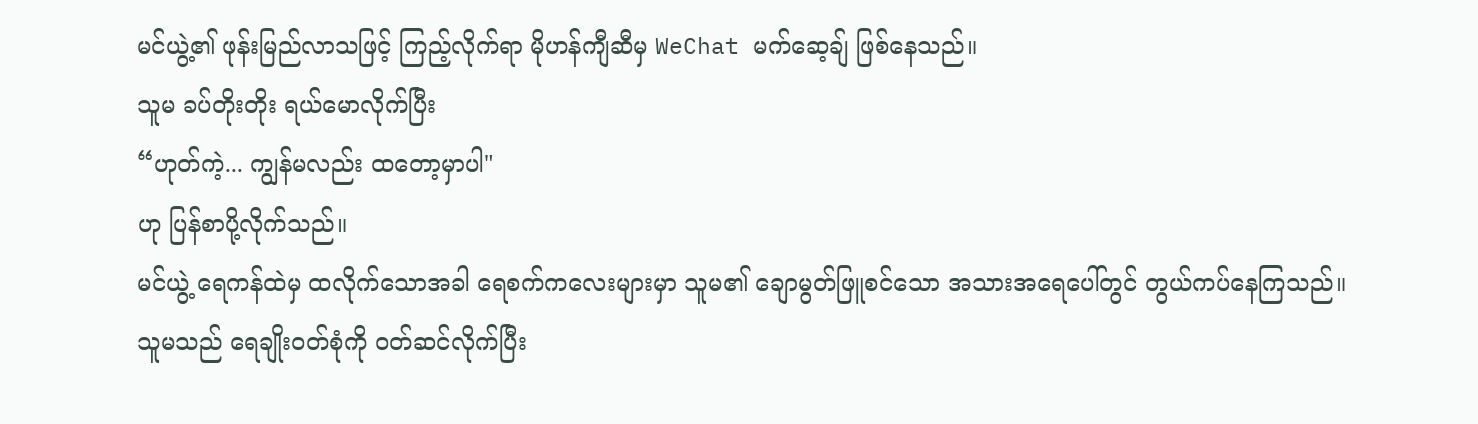မင်ယွဲ့၏ ဖုန်းမြည်လာသဖြင့် ကြည့်လိုက်ရာ မိုဟန်ကျီဆီမှ WeChat မက်ဆေ့ချ် ဖြစ်နေသည်။
သူမ ခပ်တိုးတိုး ရယ်မောလိုက်ပြီး
“ဟုတ်ကဲ့... ကျွန်မလည်း ထတော့မှာပါ"
ဟု ပြန်စာပို့လိုက်သည်။
မင်ယွဲ့ ရေကန်ထဲမှ ထလိုက်သောအခါ ရေစက်ကလေးများမှာ သူမ၏ ချောမွတ်ဖြူစင်သော အသားအရေပေါ်တွင် တွယ်ကပ်နေကြသည်။
သူမသည် ရေချိုးဝတ်စုံကို ဝတ်ဆင်လိုက်ပြီး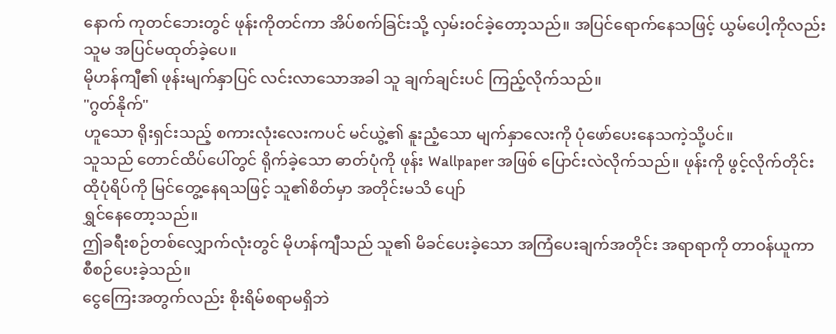နောက် ကုတင်ဘေးတွင် ဖုန်းကိုတင်ကာ အိပ်စက်ခြင်းသို့ လှမ်းဝင်ခဲ့တော့သည်။ အပြင်ရောက်နေသဖြင့် ယွမ်ပေါ့ကိုလည်း သူမ အပြင်မထုတ်ခဲ့ပေ။
မိုဟန်ကျီ၏ ဖုန်းမျက်နှာပြင် လင်းလာသောအခါ သူ ချက်ချင်းပင် ကြည့်လိုက်သည်။
"ဂွတ်နိုက်"
ဟူသော ရိုးရှင်းသည့် စကားလုံးလေးကပင် မင်ယွဲ့၏ နူးညံ့သော မျက်နှာလေးကို ပုံဖော်ပေးနေသကဲ့သို့ပင်။
သူသည် တောင်ထိပ်ပေါ်တွင် ရိုက်ခဲ့သော ဓာတ်ပုံကို ဖုန်း Wallpaper အဖြစ် ပြောင်းလဲလိုက်သည်။ ဖုန်းကို ဖွင့်လိုက်တိုင်း ထိုပုံရိပ်ကို မြင်တွေ့နေရသဖြင့် သူ၏စိတ်မှာ အတိုင်းမသိ ပျော်
ရွှင်နေတော့သည်။
ဤခရီးစဉ်တစ်လျှောက်လုံးတွင် မိုဟန်ကျီသည် သူ၏ မိခင်ပေးခဲ့သော အကြံပေးချက်အတိုင်း အရာရာကို တာဝန်ယူကာ စီစဉ်ပေးခဲ့သည်။
ငွေကြေးအတွက်လည်း စိုးရိမ်စရာမရှိဘဲ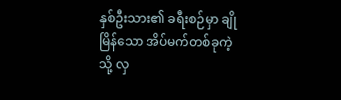နှစ်ဦးသား၏ ခရီးစဉ်မှာ ချိုမြိန်သော အိပ်မက်တစ်ခုကဲ့သို့ လှ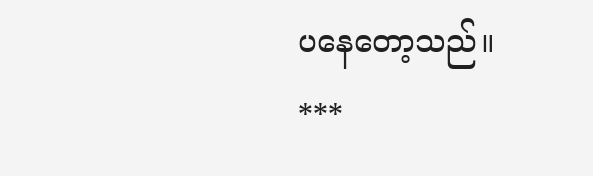ပနေတော့သည်။
***